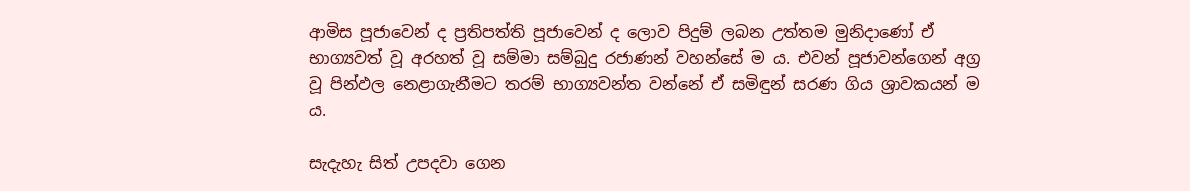ආමිස පූජාවෙන් ද ප්‍රතිපත්ති පූජාවෙන් ද ලොව පිදුම් ලබන උත්තම මුනිදාණෝ ඒ භාග්‍යවත් වූ අරහත් වූ සම්මා සම්බුදු රජාණන් වහන්සේ ම ය. එවන් පූජාවන්ගෙන් අග්‍ර වූ පින්ඵල නෙළාගැනීමට තරම් භාග්‍යවන්ත වන්නේ ඒ සමිඳුන් සරණ ගිය ශ්‍රාවකයන් ම ය.

සැදැහැ සිත් උපදවා ගෙන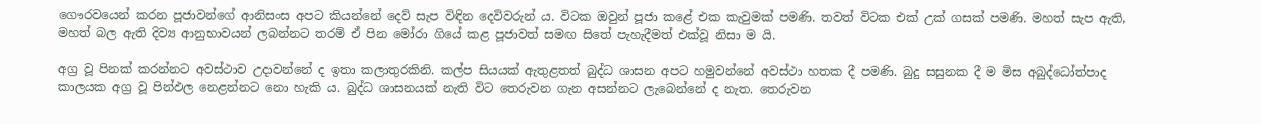ගෞරවයෙන් කරන පූජාවන්ගේ ආනිසංස අපට කියන්නේ දෙව් සැප විඳින දෙවිවරුන් ය. විටක ඔවුන් පූජා කළේ එක කැවුමක් පමණි. තවත් විටක එක් උක් ගසක් පමණි. මහත් සැප ඇති, මහත් බල ඇති දිව්‍ය ආනුභාවයන් ලබන්නට තරම් ඒ පින මෝරා ගියේ කළ පූජාවත් සමඟ සිතේ පැහැදීමත් එක්වූ නිසා ම යි.

අග්‍ර වූ පිනක් කරන්නට අවස්ථාව උදාවන්නේ ද ඉතා කලාතුරකිනි. කල්ප සියයක් ඇතුළතත් බුද්ධ ශාසන අපට හමුවන්නේ අවස්ථා හතක දී පමණි. බුදු සසුනක දී ම මිස අබුද්ධෝත්පාද කාලයක අග්‍ර වූ පින්ඵල නෙළන්නට නො හැකි ය. බුද්ධ ශාසනයක් නැති විට තෙරුවන ගැන අසන්නට ලැබෙන්නේ ද නැත. තෙරුවන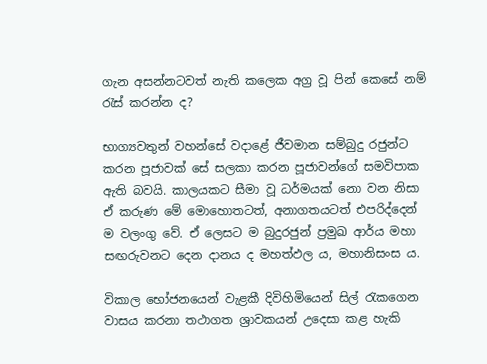ගැන අසන්නටවත් නැති කලෙක අග්‍ර වූ පින් කෙසේ නම් රැස් කරන්න ද?

භාග්‍යවතුන් වහන්සේ වදාළේ ජීවමාන සම්බුදු රජුන්ට කරන පූජාවක් සේ සලකා කරන පූජාවන්ගේ සමවිපාක ඇති බවයි. කාලයකට සීමා වූ ධර්මයක් නො වන නිසා ඒ කරුණ මේ මොහොතටත්, අනාගතයටත් එපරිද්දෙන් ම වලංගු වේ. ඒ ලෙසට ම බුදුරජුන් ප්‍රමුඛ ආර්ය මහා සඟරුවනට දෙන දානය ද මහත්ඵල ය, මහානිසංස ය.

විකාල භෝජනයෙන් වැළකී දිවිහිමියෙන් සිල් රැකගෙන වාසය කරනා තථාගත ශ්‍රාවකයන් උදෙසා කළ හැකි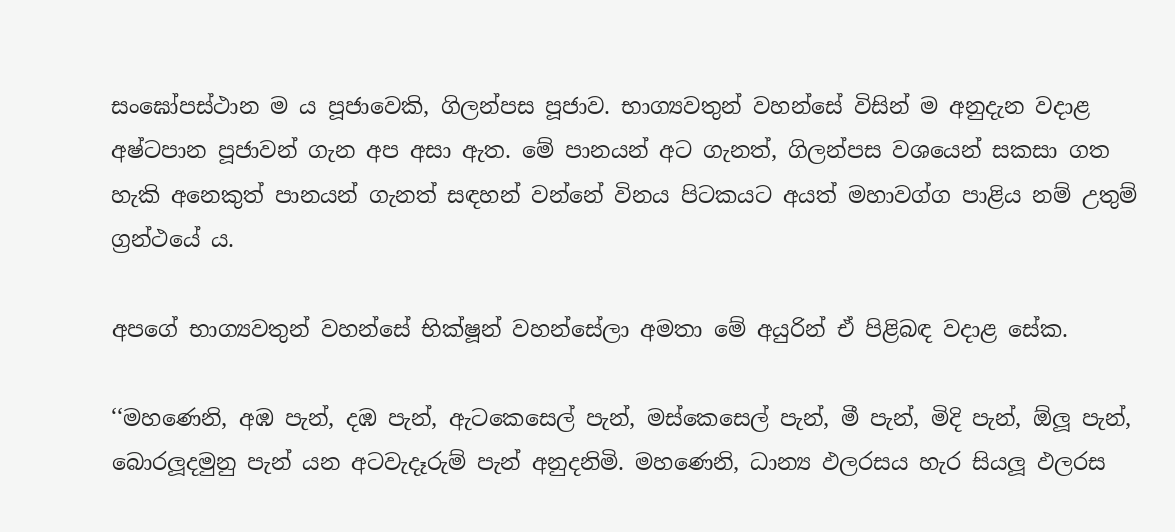සංඝෝපස්ථාන ම ය පූජාවෙකි, ගිලන්පස පූජාව. භාග්‍යවතුන් වහන්සේ විසින් ම අනුදැන වදාළ අෂ්ටපාන පූජාවන් ගැන අප අසා ඇත. මේ පානයන් අට ගැනත්, ගිලන්පස වශයෙන් සකසා ගත හැකි අනෙකුත් පානයන් ගැනත් සඳහන් වන්නේ විනය පිටකයට අයත් මහාවග්ග පාළිය නම් උතුම් ග්‍රන්ථයේ ය.

අපගේ භාග්‍යවතුන් වහන්සේ භික්ෂූන් වහන්සේලා අමතා මේ අයුරින් ඒ පිළිබඳ වදාළ සේක.

‘‘මහණෙනි, අඹ පැන්, දඹ පැන්, ඇටකෙසෙල් පැන්, මස්කෙසෙල් පැන්, මී පැන්, මිදි පැන්, ඕලූ පැන්, බොරලූදමුනු පැන් යන අටවැදෑරුම් පැන් අනුදනිමි. මහණෙනි, ධාන්‍ය ඵලරසය හැර සියලූ ඵලරස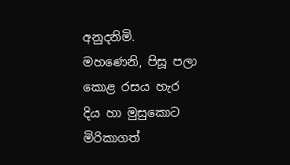අනුදනිමි. මහණෙනි, පිසූ පලා කොළ රසය හැර දිය හා මුසුකොට මිරිකාගත්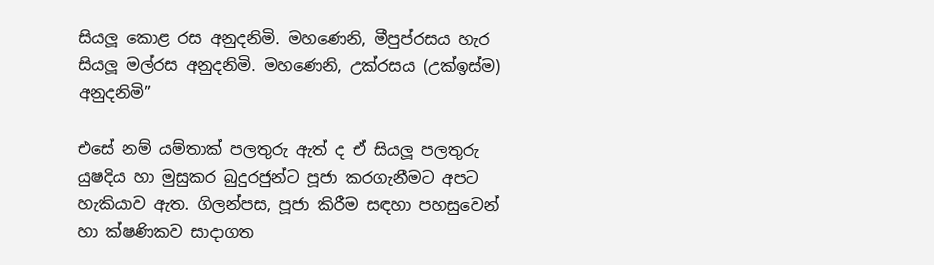සියලූ කොළ රස අනුදනිමි. මහණෙනි, මීපුප්රසය හැර සියලූ මල්රස අනුදනිමි. මහණෙනි, උක්රසය (උක්ඉස්ම) අනුදනිමි”

එසේ නම් යම්තාක් පලතුරු ඇත් ද ඒ සියලූ පලතුරු යුෂදිය හා මුසුකර බුදුරජුන්ට පූජා කරගැනීමට අපට හැකියාව ඇත. ගිලන්පස, පූජා කිරීම සඳහා පහසුවෙන් හා ක්ෂණිකව සාදාගත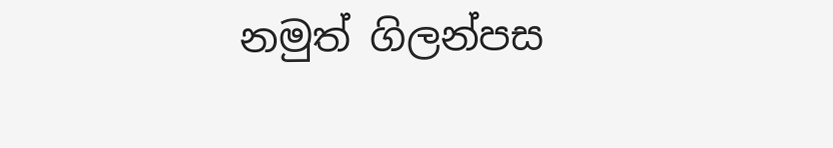නමුත් ගිලන්පස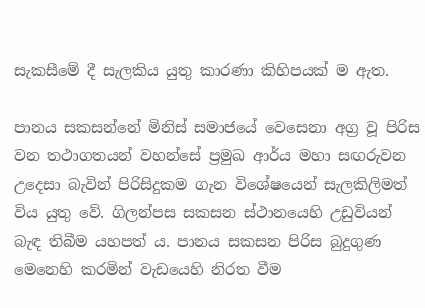සැකසීමේ දී සැලකිය යුතු කාරණා කිහිපයක් ම ඇත.

පානය සකසන්නේ මිනිස් සමාජයේ වෙසෙනා අග්‍ර වූ පිරිස වන තථාගතයන් වහන්සේ ප්‍රමුඛ ආර්ය මහා සඟරුවන උදෙසා බැවින් පිරිසිදුකම ගැන විශේෂයෙන් සැලකිලිමත් විය යුතු වේ. ගිලන්පස සකසන ස්ථානයෙහි උඩුවියන් බැඳ තිබීම යහපත් ය. පානය සකසන පිරිස බුදුගුණ මෙනෙහි කරමින් වැඩයෙහි නිරත වීම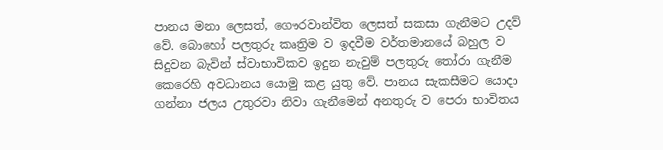පානය මනා ලෙසත්, ගෞරවාන්විත ලෙසත් සකසා ගැනීමට උදව් වේ. බොහෝ පලතුරු කෘත්‍රිම ව ඉදවීම වර්තමානයේ බහුල ව සිදුවන බැවින් ස්වාභාවිකව ඉදුන නැවුම් පලතුරු තෝරා ගැනීම කෙරෙහි අවධානය යොමු කළ යුතු වේ. පානය සැකසීමට යොදා ගන්නා ජලය උතුරවා නිවා ගැනීමෙන් අනතුරු ව පෙරා භාවිතය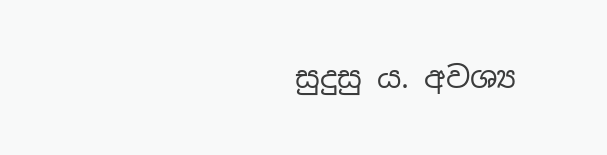සුදුසු ය. අවශ්‍ය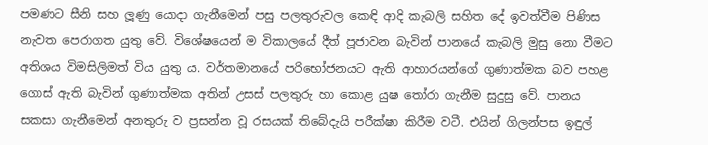පමණට සීනි සහ ලූණු යොදා ගැනීමෙන් පසු පලතුරුවල කෙඳි ආදි කැබලි සහිත දේ ඉවත්වීම පිණිස නැවත පෙරාගත යුතු වේ. විශේෂයෙන් ම විකාලයේ දීත් පූජාවන බැවින් පානයේ කැබලි මුසු නො වීමට අතිශය විමසිලිමත් විය යුතු ය. වර්තමානයේ පරිභෝජනයට ඇති ආහාරයන්ගේ ගුණාත්මක බව පහළ ගොස් ඇති බැවින් ගුණාත්මක අතින් උසස් පලතුරු හා කොළ යුෂ තෝරා ගැනීම සුදුසු වේ. පානය සකසා ගැනීමෙන් අනතුරු ව ප්‍රසන්න වූ රසයක් තිබේදැයි පරීක්ෂා කිරීම වටී. එයින් ගිලන්පස ඉඳුල්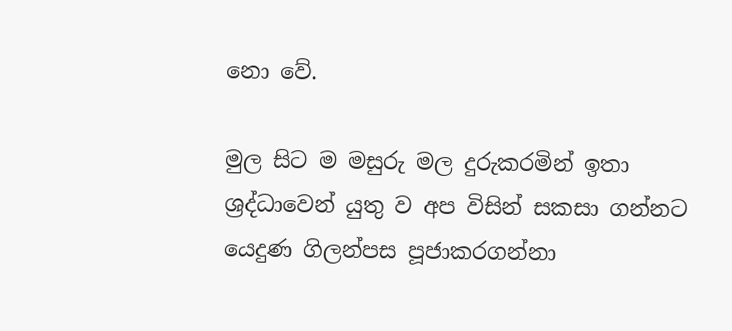නො වේ.

මුල සිට ම මසුරු මල දුරුකරමින් ඉතා ශ්‍රද්ධාවෙන් යුතු ව අප විසින් සකසා ගන්නට යෙදුණ ගිලන්පස පූජාකරගන්නා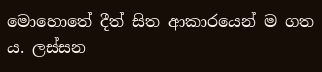මොහොතේ දීත් සිත ආකාරයෙන් ම ගත ය. ලස්සන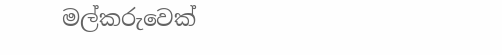මල්කරුවෙක්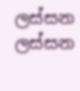ලස්සන ලස්සන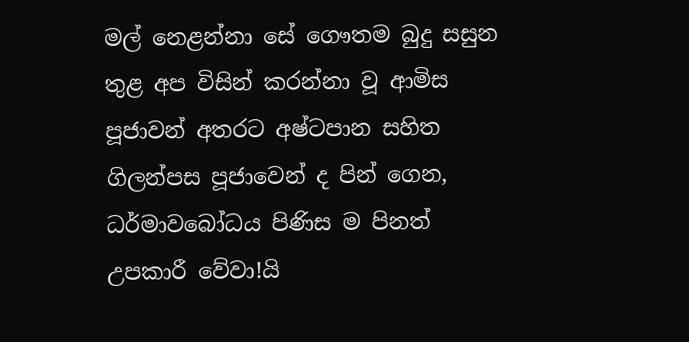මල් නෙළන්නා සේ ගෞතම බුදු සසුන තුළ අප විසින් කරන්නා වූ ආමිස පූජාවන් අතරට අෂ්ටපාන සහිත ගිලන්පස පූජාවෙන් ද පින් ගෙන, ධර්මාවබෝධය පිණිස ම පිනත් උපකාරී වේවා!යි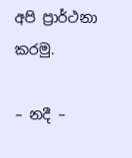අපි ප්‍රාර්ථනා කරමු.

– නදී –